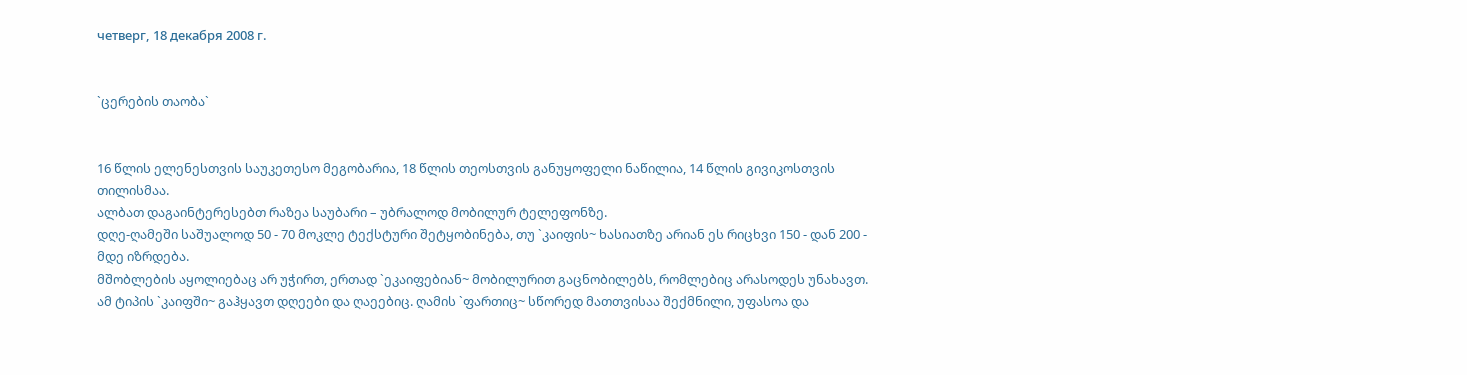четверг, 18 декабря 2008 г.


`ცერების თაობა`


16 წლის ელენესთვის საუკეთესო მეგობარია, 18 წლის თეოსთვის განუყოფელი ნაწილია, 14 წლის გივიკოსთვის თილისმაა.
ალბათ დაგაინტერესებთ რაზეა საუბარი – უბრალოდ მობილურ ტელეფონზე.
დღე-ღამეში საშუალოდ 50 - 70 მოკლე ტექსტური შეტყობინება, თუ `კაიფის~ ხასიათზე არიან ეს რიცხვი 150 - დან 200 - მდე იზრდება.
მშობლების აყოლიებაც არ უჭირთ, ერთად `ეკაიფებიან~ მობილურით გაცნობილებს, რომლებიც არასოდეს უნახავთ. ამ ტიპის `კაიფში~ გაჰყავთ დღეები და ღაეებიც. ღამის `ფართიც~ სწორედ მათთვისაა შექმნილი, უფასოა და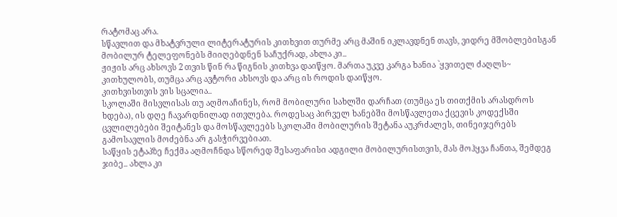რატომაც არა.
სწავლით და მხატვრული ლიტერატურის კითხვით თურმე არც მაშინ იკლავდნენ თავს, ვიდრე მშობლებისგან მობილურ ტელეფონებს მიიღებდნენ საჩუქრად, ახლა კი..
ჟიჟის არც ახსოვს 2 თვის წინ რა წიგნის კითხვა დაიწყო. მართა უკვე კარგა ხანია `ყვითელ ძაღლს~ კითხულობს, თუმცა არც ავტორი ახსოვს და არც ის როდის დაიწყო.
კითხვისთვის ვის სცალია..
სკოლაში მისვლისას თუ აღმოაჩინეს, რომ მობილური სახლში დარჩათ (თუმცა ეს თითქმის არასდროს ხდება), ის დღე ჩავარდნილად ითვლება. როდესაც პირველ ხანებში მოსწავლეთა ქცევის კოდექსში ცვლილებები შეიტანეს და მოსწავლეებს სკოლაში მობილურის შეტანა აუკრძალეს, თინეიჯერებს გამოსავლის მოძებნა არ გასჭირვებიათ.
საწყის ეტაპზე ჩექმა აღმოჩნდა სწორედ შესაფარისი ადგილი მობილურისთვის, მას მოჰყვა ჩანთა, შემდეგ ჯიბე.. ახლა კი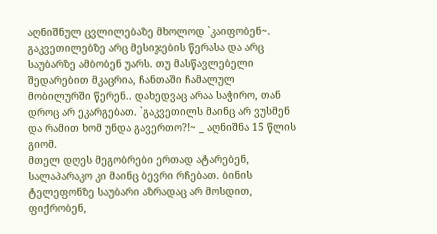აღნიშნულ ცვლილებაზე მხოლოდ `კაიფობენ~.
გაკვეთილებზე არც მესიჯების წერასა და არც საუბარზე ამბობენ უარს. თუ მასწავლებელი შედარებით მკაცრია, ჩანთაში ჩამალულ მობილურში წერენ.. დახედვაც არაა საჭირო, თან დროც არ ეკარგებათ. `გაკვეთილს მაინც არ ვუსმენ და რამით ხომ უნდა გავერთო?!~ _ აღნიშნა 15 წლის გიომ.
მთელ დღეს მეგობრები ერთად ატარებენ, სალაპარაკო კი მაინც ბევრი რჩებათ. ბინის ტელეფონზე საუბარი აზრადაც არ მოსდით, ფიქრობენ,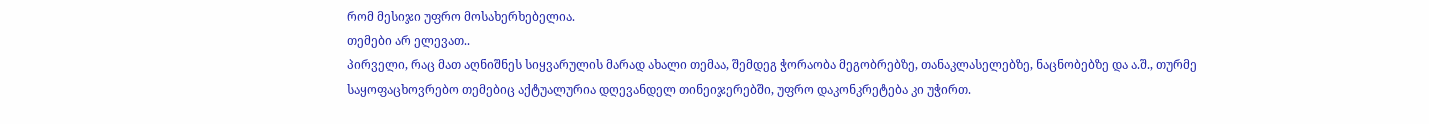რომ მესიჯი უფრო მოსახერხებელია.
თემები არ ელევათ..
პირველი, რაც მათ აღნიშნეს სიყვარულის მარად ახალი თემაა, შემდეგ ჭორაობა მეგობრებზე, თანაკლასელებზე, ნაცნობებზე და ა.შ., თურმე საყოფაცხოვრებო თემებიც აქტუალურია დღევანდელ თინეიჯერებში, უფრო დაკონკრეტება კი უჭირთ.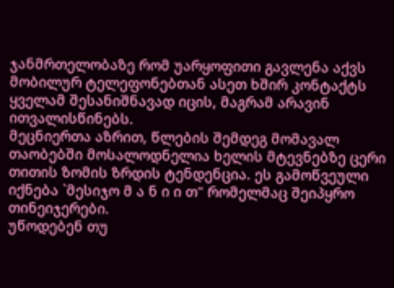ჯანმრთელობაზე რომ უარყოფითი გავლენა აქვს მობილურ ტელეფონებთან ასეთ ხშირ კონტაქტს ყველამ შესანიშნავად იცის, მაგრამ არავინ ითვალისწინებს.
მეცნიერთა აზრით, წლების შემდეგ მომავალ თაობებში მოსალოდნელია ხელის მტევნებზე ცერი თითის ზომის ზრდის ტენდენცია. ეს გამოწვეული იქნება `მესიჯო მ ა ნ ი ი თ" რომელმაც შეიპყრო თინეიჯერები.
უწოდებენ თუ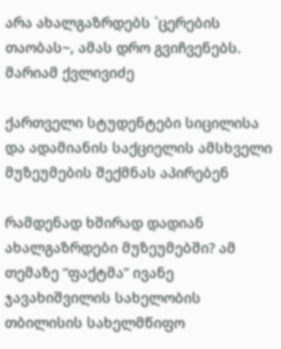არა ახალგაზრდებს `ცერების თაობას~, ამას დრო გვიჩვენებს.
მარიამ ქვლივიძე

ქართველი სტუდენტები სიცილისა და ადამიანის საქციელის ამსხველი მუზეუმების შექმნას აპირებენ

რამდენად ხშირად დადიან ახალგაზრდები მუზეუმებში? ამ თემაზე “ფაქტმა” ივანე ჯავახიშვილის სახელობის თბილისის სახელმწიფო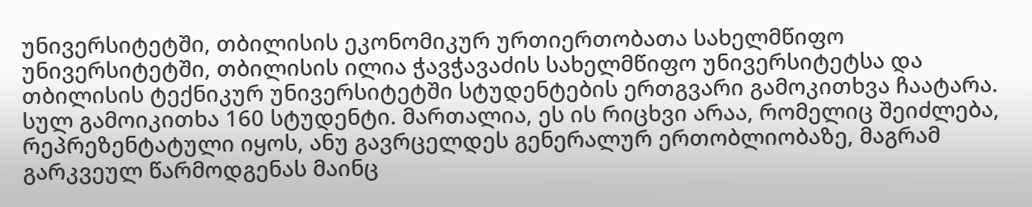უნივერსიტეტში, თბილისის ეკონომიკურ ურთიერთობათა სახელმწიფო უნივერსიტეტში, თბილისის ილია ჭავჭავაძის სახელმწიფო უნივერსიტეტსა და თბილისის ტექნიკურ უნივერსიტეტში სტუდენტების ერთგვარი გამოკითხვა ჩაატარა. სულ გამოიკითხა 160 სტუდენტი. მართალია, ეს ის რიცხვი არაა, რომელიც შეიძლება, რეპრეზენტატული იყოს, ანუ გავრცელდეს გენერალურ ერთობლიობაზე, მაგრამ გარკვეულ წარმოდგენას მაინც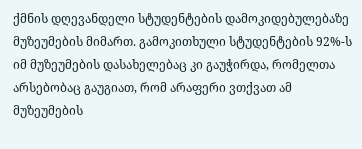ქმნის დღევანდელი სტუდენტების დამოკიდებულებაზე მუზეუმების მიმართ. გამოკითხული სტუდენტების 92%-ს იმ მუზეუმების დასახელებაც კი გაუჭირდა, რომელთა არსებობაც გაუგიათ, რომ არაფერი ვთქვათ ამ მუზეუმების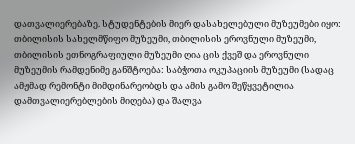დათვალიერებაზე. სტუდენტების მიერ დასახელებული მუზეუმები იყო: თბილისის სახელმწიფო მუზეუმი, თბილისის ეროვნული მუზეუმი, თბილისის ეთნოგრაფიული მუზეუმი ღია ცის ქვეშ და ეროვნული მუზეუმის რამდენიმე განშტოება: საბჭოთა ოკუპაციის მუზეუმი (სადაც ამჟმად რემონტი მიმდინარეობდს და ამის გამო შეწყვეტილია დამთვალიერებლების მიღება) და შალვა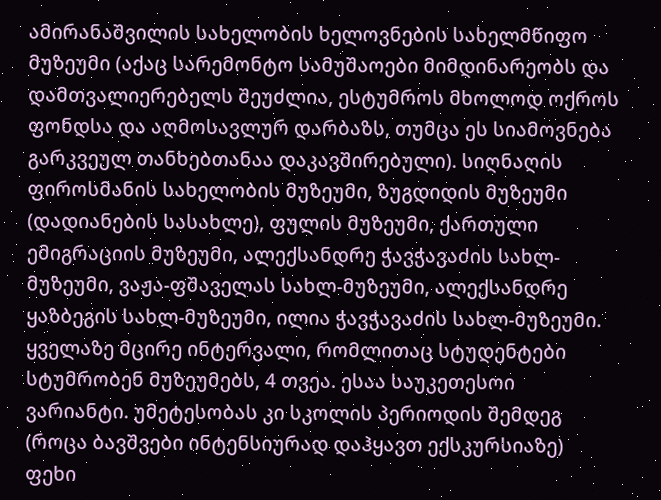ამირანაშვილის სახელობის ხელოვნების სახელმწიფო მუზეუმი (აქაც სარემონტო სამუშაოები მიმდინარეობს და დამთვალიერებელს შეუძლია, ესტუმროს მხოლოდ ოქროს ფონდსა და აღმოსავლურ დარბაზს, თუმცა ეს სიამოვნება გარკვეულ თანხებთანაა დაკავშირებული). სიღნაღის ფიროსმანის სახელობის მუზეუმი, ზუგდიდის მუზეუმი (დადიანების სასახლე), ფულის მუზეუმი, ქართული ემიგრაციის მუზეუმი, ალექსანდრე ჭავჭავაძის სახლ-მუზეუმი, ვაჟა-ფშაველას სახლ-მუზეუმი, ალექსანდრე ყაზბეგის სახლ-მუზეუმი, ილია ჭავჭავაძის სახლ-მუზეუმი. ყველაზე მცირე ინტერვალი, რომლითაც სტუდენტები სტუმრობენ მუზეუმებს, 4 თვეა. ესაა საუკეთესოი ვარიანტი. უმეტესობას კი სკოლის პერიოდის შემდეგ (როცა ბავშვები ინტენსიურად დაჰყავთ ექსკურსიაზე) ფეხი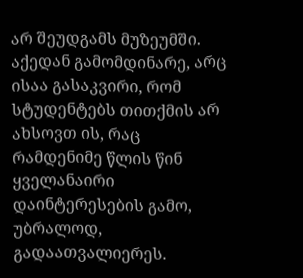არ შეუდგამს მუზეუმში. აქედან გამომდინარე, არც ისაა გასაკვირი, რომ სტუდენტებს თითქმის არ ახსოვთ ის, რაც რამდენიმე წლის წინ ყველანაირი დაინტერესების გამო, უბრალოდ, გადაათვალიერეს.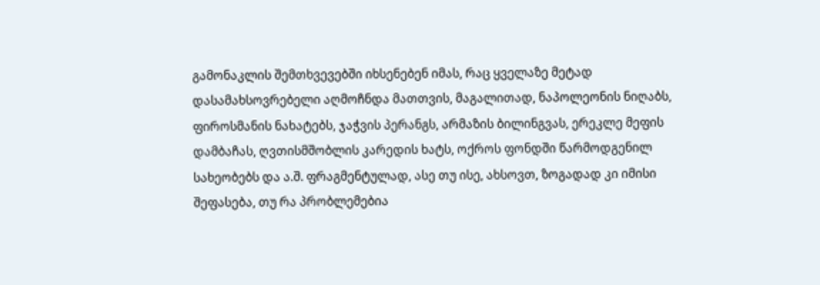გამონაკლის შემთხვევებში იხსენებენ იმას, რაც ყველაზე მეტად დასამახსოვრებელი აღმოჩნდა მათთვის, მაგალითად, ნაპოლეონის ნიღაბს, ფიროსმანის ნახატებს, ჯაჭვის პერანგს, არმაზის ბილინგვას, ერეკლე მეფის დამბაჩას, ღვთისმშობლის კარედის ხატს, ოქროს ფონდში წარმოდგენილ სახეობებს და ა.შ. ფრაგმენტულად, ასე თუ ისე, ახსოვთ, ზოგადად კი იმისი შეფასება, თუ რა პრობლემებია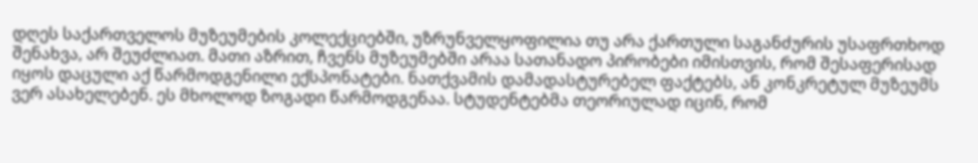დღეს საქართველოს მუზეუმების კოლექციებში, უზრუნველყოფილია თუ არა ქართული საგანძურის უსაფრთხოდ შენახვა, არ შეუძლიათ. მათი აზრით, ჩვენს მუზეუმებში არაა სათანადო პირობები იმისთვის, რომ შესაფერისად იყოს დაცული აქ წარმოდგენილი ექსპონატები. ნათქვამის დამადასტურებელ ფაქტებს, ან კონკრეტულ მუზეუმს ვერ ასახელებენ. ეს მხოლოდ ზოგადი წარმოდგენაა. სტუდენტებმა თეორიულად იცინ, რომ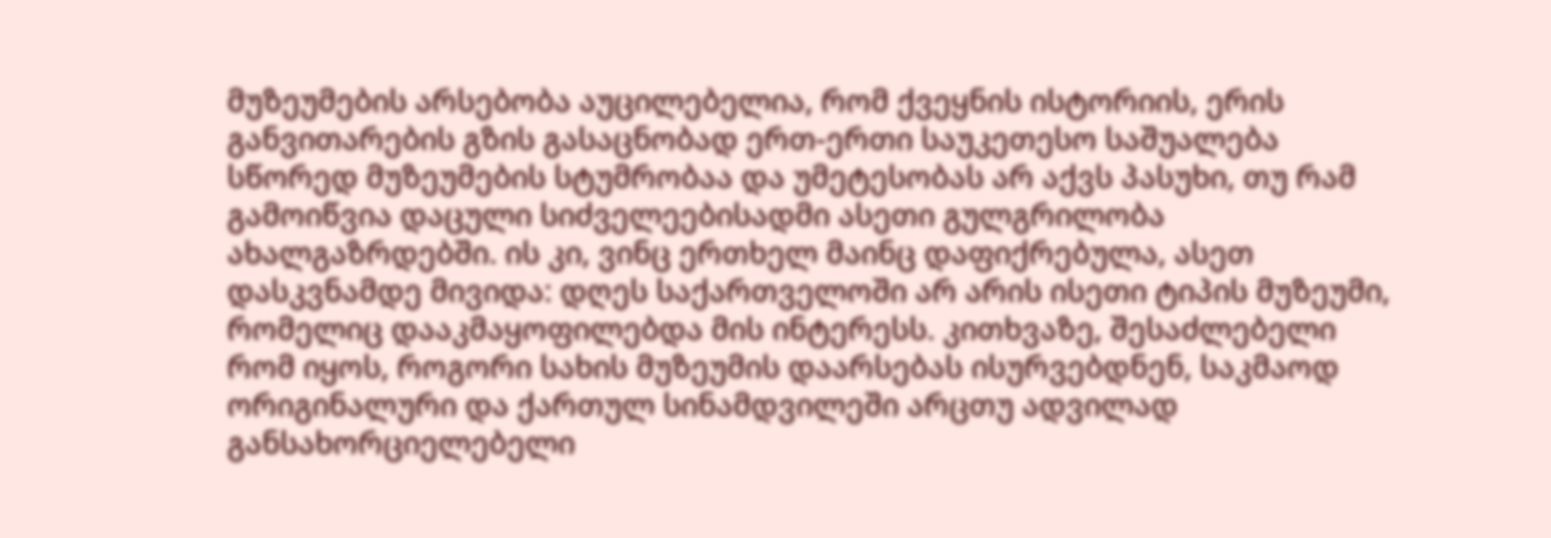მუზეუმების არსებობა აუცილებელია, რომ ქვეყნის ისტორიის, ერის განვითარების გზის გასაცნობად ერთ-ერთი საუკეთესო საშუალება სწორედ მუზეუმების სტუმრობაა და უმეტესობას არ აქვს პასუხი, თუ რამ გამოიწვია დაცული სიძველეებისადმი ასეთი გულგრილობა ახალგაზრდებში. ის კი, ვინც ერთხელ მაინც დაფიქრებულა, ასეთ დასკვნამდე მივიდა: დღეს საქართველოში არ არის ისეთი ტიპის მუზეუმი, რომელიც დააკმაყოფილებდა მის ინტერესს. კითხვაზე, შესაძლებელი რომ იყოს, როგორი სახის მუზეუმის დაარსებას ისურვებდნენ, საკმაოდ ორიგინალური და ქართულ სინამდვილეში არცთუ ადვილად განსახორციელებელი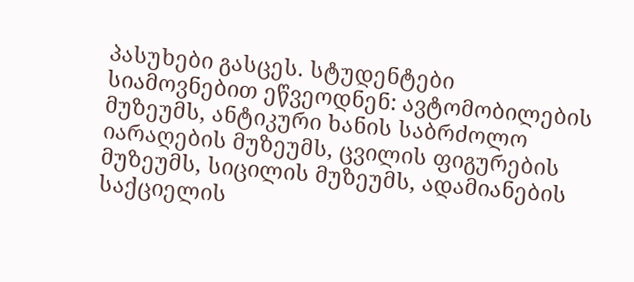პასუხები გასცეს. სტუდენტები სიამოვნებით ეწვეოდნენ: ავტომობილების მუზეუმს, ანტიკური ხანის საბრძოლო იარაღების მუზეუმს, ცვილის ფიგურების მუზეუმს, სიცილის მუზეუმს, ადამიანების საქციელის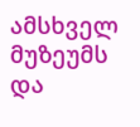ამსხველ მუზეუმს და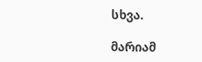სხვა.

მარიამ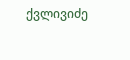ქვლივიძე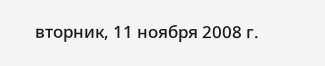вторник, 11 ноября 2008 г.